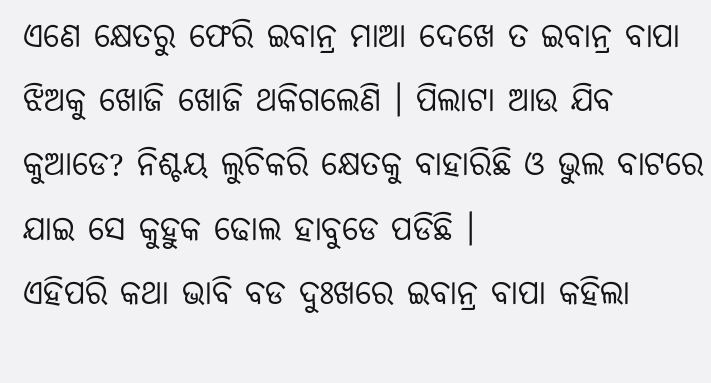ଏଣେ କ୍ଷେତରୁ ଫେରି ଇବାନ୍ର ମାଆ ଦେଖେ ତ ଇବାନ୍ର ବାପା ଝିଅକୁ ଖୋଜି ଖୋଜି ଥକିଗଲେଣି । ପିଲାଟା ଆଉ ଯିବ କୁଆଡେ? ନିଶ୍ଚୟ ଲୁଚିକରି କ୍ଷେତକୁ ବାହାରିଛି ଓ ଭୁଲ ବାଟରେ ଯାଇ ସେ କୁହୁକ ଢୋଲ ହାବୁଡେ ପଡିଛି ।
ଏହିପରି କଥା ଭାବି ବଡ ଦୁଃଖରେ ଇବାନ୍ର ବାପା କହିଲା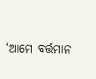‘ଆମେ ବର୍ତ୍ତମାନ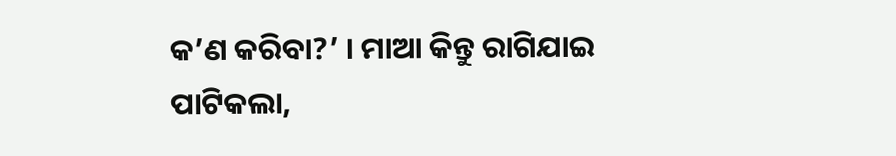କ’ଣ କରିବା?’ । ମାଆ କିନ୍ତୁ ରାଗିଯାଇ ପାଟିକଲା,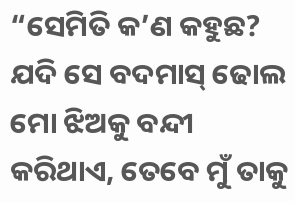“ସେମିତି କ’ଣ କହୁଛ? ଯଦି ସେ ବଦମାସ୍ ଢୋଲ ମୋ ଝିଅକୁ ବନ୍ଦୀ କରିଥାଏ, ତେବେ ମୁଁ ତାକୁ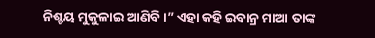ନିଶ୍ଚୟ ମୁକୁଳାଇ ଆଣିବି ।” ଏହା କହି ଇବାନ୍ର ମାଆ ତାଙ୍କ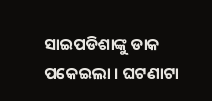ସାଇପଡିଶାଙ୍କୁ ଡାକ ପକେଇଲା । ଘଟଣାଟା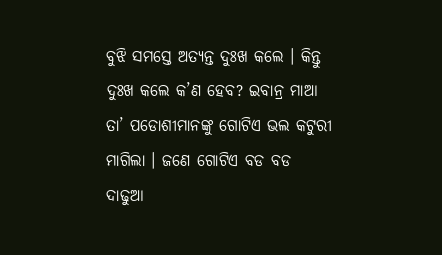ବୁଝି ସମସ୍ତେ ଅତ୍ୟନ୍ତ ଦୁଃଖ କଲେ । କିନ୍ତୁ ଦୁଃଖ କଲେ କ’ଣ ହେବ? ଇବାନ୍ର ମାଆ ତା’ ପଡୋଶୀମାନଙ୍କୁ ଗୋଟିଏ ଭଲ କଟୁରୀ ମାଗିଲା । ଜଣେ ଗୋଟିଏ ବଡ ବଡ ଦାଢୁଆ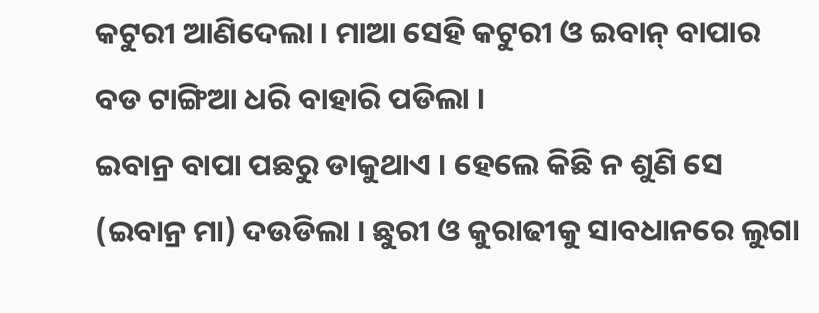କଟୁରୀ ଆଣିଦେଲା । ମାଆ ସେହି କଟୁରୀ ଓ ଇବାନ୍ ବାପାର ବଡ ଟାଙ୍ଗିଆ ଧରି ବାହାରି ପଡିଲା ।
ଇବାନ୍ର ବାପା ପଛରୁ ଡାକୁଥାଏ । ହେଲେ କିଛି ନ ଶୁଣି ସେ (ଇବାନ୍ର ମା) ଦଉଡିଲା । ଛୁରୀ ଓ କୁରାଢୀକୁ ସାବଧାନରେ ଲୁଗା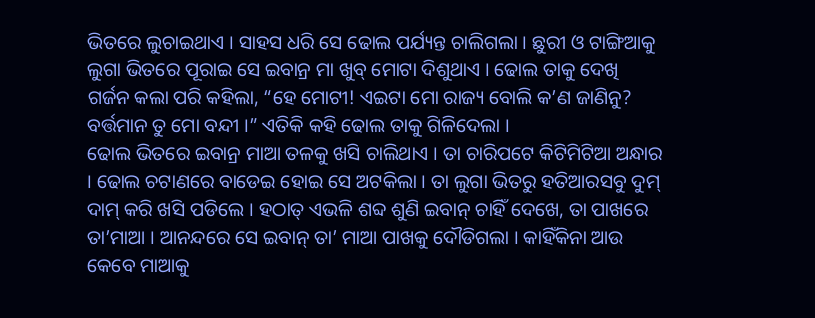ଭିତରେ ଲୁଚାଇଥାଏ । ସାହସ ଧରି ସେ ଢୋଲ ପର୍ଯ୍ୟନ୍ତ ଚାଲିଗଲା । ଛୁରୀ ଓ ଟାଙ୍ଗିଆକୁ ଲୁଗା ଭିତରେ ପୂରାଇ ସେ ଇବାନ୍ର ମା ଖୁବ୍ ମୋଟା ଦିଶୁଥାଏ । ଢୋଲ ତାକୁ ଦେଖି ଗର୍ଜନ କଲା ପରି କହିଲା, “ହେ ମୋଟୀ! ଏଇଟା ମୋ ରାଜ୍ୟ ବୋଲି କ’ଣ ଜାଣିନୁ? ବର୍ତ୍ତମାନ ତୁ ମୋ ବନ୍ଦୀ ।” ଏତିକି କହି ଢୋଲ ତାକୁ ଗିଳିଦେଲା ।
ଢୋଲ ଭିତରେ ଇବାନ୍ର ମାଆ ତଳକୁ ଖସି ଚାଲିଥାଏ । ତା ଚାରିପଟେ କିଟିମିଟିଆ ଅନ୍ଧାର । ଢୋଲ ଚଟାଣରେ ବାଡେଇ ହୋଇ ସେ ଅଟକିଲା । ତା ଲୁଗା ଭିତରୁ ହତିଆରସବୁ ଦୁମ୍ ଦାମ୍ କରି ଖସି ପଡିଲେ । ହଠାତ୍ ଏଭଳି ଶବ୍ଦ ଶୁଣି ଇବାନ୍ ଚାହିଁ ଦେଖେ, ତା ପାଖରେ ତା’ମାଆ । ଆନନ୍ଦରେ ସେ ଇବାନ୍ ତା’ ମାଆ ପାଖକୁ ଦୌଡିଗଲା । କାହିଁକିନା ଆଉ କେବେ ମାଆକୁ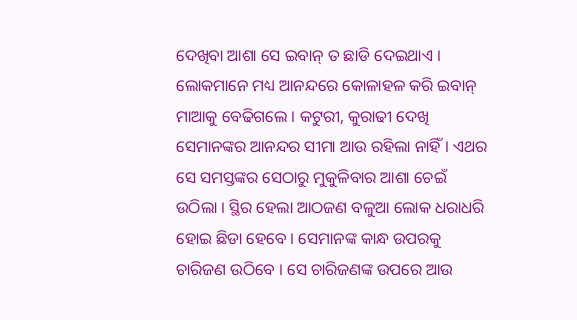ଦେଖିବା ଆଶା ସେ ଇବାନ୍ ତ ଛାଡି ଦେଇଥାଏ ।
ଲୋକମାନେ ମଧ୍ୟ ଆନନ୍ଦରେ କୋଳାହଳ କରି ଇବାନ୍ ମାଆକୁ ବେଢିଗଲେ । କଟୁରୀ, କୁରାଢୀ ଦେଖି ସେମାନଙ୍କର ଆନନ୍ଦର ସୀମା ଆଉ ରହିଲା ନାହିଁ । ଏଥର ସେ ସମସ୍ତଙ୍କର ସେଠାରୁ ମୁକୁଳିବାର ଆଶା ଚେଇଁ ଉଠିଲା । ସ୍ଥିର ହେଲା ଆଠଜଣ ବଳୁଆ ଲୋକ ଧରାଧରି ହୋଇ ଛିଡା ହେବେ । ସେମାନଙ୍କ କାନ୍ଧ ଉପରକୁ ଚାରିଜଣ ଉଠିବେ । ସେ ଚାରିଜଣଙ୍କ ଉପରେ ଆଉ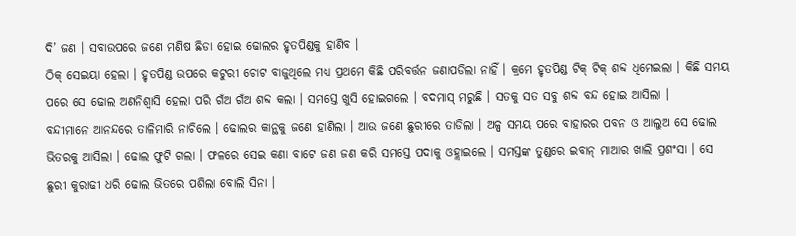ଦି’ ଜଣ । ସବାଉପରେ ଜଣେ ମଣିଷ ଛିଡା ହୋଇ ଢୋଲର ହୃତପିଣ୍ଡକୁ ହାଣିବ ।
ଠିକ୍ ସେଇୟା ହେଲା । ହୃତପିଣ୍ଡ ଉପରେ କଟୁରୀ ଚୋଟ ବାଜୁଥିଲେ ମଧ୍ୟ ପ୍ରଥମେ କିଛି ପରିବର୍ତ୍ତନ ଜଣାପଡିଲା ନାହିଁ । କ୍ରମେ ହୃତପିଣ୍ଡ ଟିକ୍ ଟିକ୍ ଶବ୍ଦ ଧିମେଇଲା । କିଛି ସମୟ ପରେ ସେ ଢୋଲ ଅଣନିଶ୍ୱାସି ହେଲା ପରି ଗଁଅ ଗଁଅ ଶବ୍ଦ କଲା । ସମସ୍ତେ ଖୁସି ହୋଇଗଲେ । ବଦମାସ୍ ମରୁଛି । ସତକୁ ସତ ସବୁ ଶବ୍ଦ ବନ୍ଦ ହୋଇ ଆସିଲା ।
ବନ୍ଦୀମାନେ ଆନନ୍ଦରେ ତାଳିମାରି ନାଚିଲେ । ଢୋଲର କାନ୍ଥକୁ ଜଣେ ହାଣିଲା । ଆଉ ଜଣେ ଛୁରୀରେ ତାଡିଲା । ଅଳ୍ପ ସମୟ ପରେ ବାହାରର ପବନ ଓ ଆଲୁଅ ସେ ଢୋଲ ଭିତରକୁ ଆସିଲା । ଢୋଲ ଫୁଟି ଗଲା । ଫଳରେ ସେଇ କଣା ବାଟେ ଜଣ ଜଣ କରି ସମସ୍ତେ ପଦାକୁ ଓହ୍ଲାଇଲେ । ସମସ୍ତଙ୍କ ତୁଣ୍ଡରେ ଇବାନ୍ ମାଆର ଖାଲି ପ୍ରଶଂସା । ସେ ଛୁରୀ କୁରାଢୀ ଧରି ଢୋଲ ଭିତରେ ପଶିଲା ବୋଲି ସିନା ।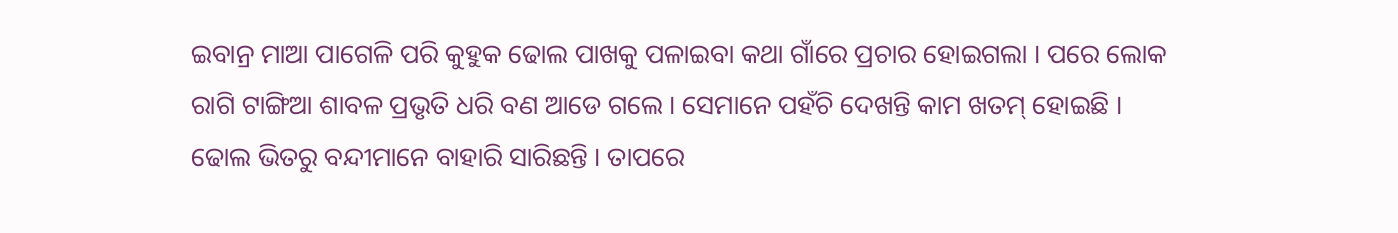ଇବାନ୍ର ମାଆ ପାଗେଳି ପରି କୁହୁକ ଢୋଲ ପାଖକୁ ପଳାଇବା କଥା ଗାଁରେ ପ୍ରଚାର ହୋଇଗଲା । ପରେ ଲୋକ ରାଗି ଟାଙ୍ଗିଆ ଶାବଳ ପ୍ରଭୃତି ଧରି ବଣ ଆଡେ ଗଲେ । ସେମାନେ ପହଁଚି ଦେଖନ୍ତି କାମ ଖତମ୍ ହୋଇଛି । ଢୋଲ ଭିତରୁ ବନ୍ଦୀମାନେ ବାହାରି ସାରିଛନ୍ତି । ତାପରେ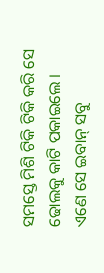ସମସ୍ତେ ମିଶି ଟିକି ଟିକି କରି ସେ ଢୋଲକୁ କାଟି ପକାଇଲେ ।
ଏଣେ ସେ ଇବାନ୍ ସବୁ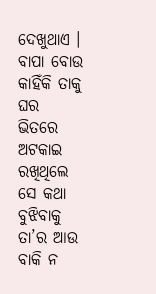ଦେଖୁଥାଏ । ବାପା ବୋଉ କାହିଁକି ତାକୁ ଘର ଭିତରେ ଅଟକାଇ ରଖିଥିଲେ ସେ କଥା ବୁଝିବାକୁ ତା’ର ଆଉ ବାକି ନ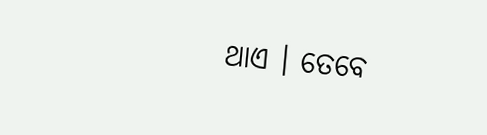ଥାଏ । ତେବେ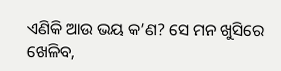ଏଣିକି ଆଉ ଭୟ କ’ଣ? ସେ ମନ ଖୁସିରେ ଖେଳିବ,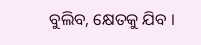ବୁଲିବ, କ୍ଷେତକୁ ଯିବ ।